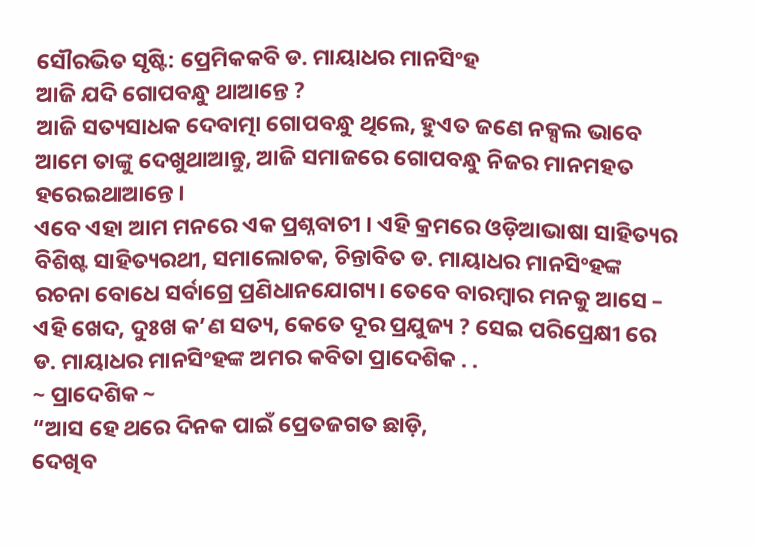ସୌରଭିତ ସୃଷ୍ଟି: ପ୍ରେମିକକବି ଡ. ମାୟାଧର ମାନସିଂହ
ଆଜି ଯଦି ଗୋପବନ୍ଧୁ ଥାଆନ୍ତେ ?
ଆଜି ସତ୍ୟସାଧକ ଦେବାତ୍ମା ଗୋପବନ୍ଧୁ ଥିଲେ, ହୁଏତ ଜଣେ ନକ୍ସଲ ଭାବେ ଆମେ ତାଙ୍କୁ ଦେଖୁଥାଆନ୍ତୁ, ଆଜି ସମାଜରେ ଗୋପବନ୍ଧୁ ନିଜର ମାନମହତ ହରେଇଥାଆନ୍ତେ ।
ଏବେ ଏହା ଆମ ମନରେ ଏକ ପ୍ରଶ୍ନବାଚୀ । ଏହି କ୍ରମରେ ଓଡ଼ିଆଭାଷା ସାହିତ୍ୟର ବିଶିଷ୍ଟ ସାହିତ୍ୟରଥୀ, ସମାଲୋଚକ, ଚିନ୍ତାବିତ ଡ. ମାୟାଧର ମାନସିଂହଙ୍କ ରଚନା ବୋଧେ ସର୍ବାଗ୍ରେ ପ୍ରଣିଧାନଯୋଗ୍ୟ। ତେବେ ବାରମ୍ବାର ମନକୁ ଆସେ – ଏହି ଖେଦ, ଦୁଃଖ କ’ଣ ସତ୍ୟ, କେତେ ଦୂର ପ୍ରଯୁଜ୍ୟ ? ସେଇ ପରିପ୍ରେକ୍ଷୀ ରେ ଡ. ମାୟାଧର ମାନସିଂହଙ୍କ ଅମର କବିତା ପ୍ରାଦେଶିକ . .
~ ପ୍ରାଦେଶିକ ~
“ଆସ ହେ ଥରେ ଦିନକ ପାଇଁ ପ୍ରେତଜଗତ ଛାଡ଼ି,
ଦେଖିବ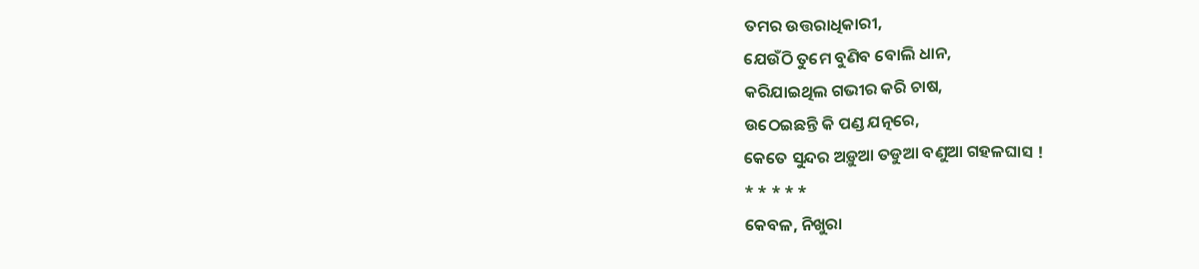ତମର ଉତ୍ତରାଧିକାରୀ,
ଯେଉଁଠି ତୁମେ ବୁଣିବ ବୋଲି ଧାନ,
କରିଯାଇଥିଲ ଗଭୀର କରି ଚାଷ,
ଉଠେଇଛନ୍ତି କି ପଣ୍ଡ ଯତ୍ନରେ,
କେତେ ସୁନ୍ଦର ଅଡ଼ୁଆ ତଡୁଆ ବଣୁଆ ଗହଳଘାସ !
* * * * *
କେବଳ, ନିଖୁରା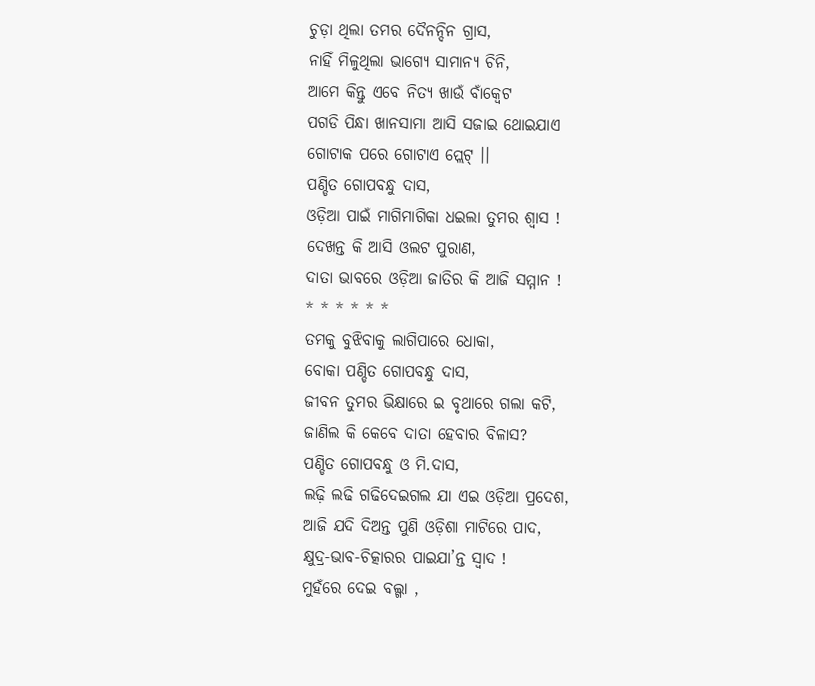ଚୁଡ଼ା ଥିଲା ତମର ଦୈନନ୍ଦିନ ଗ୍ରାସ,
ନାହିଁ ମିଳୁଥିଲା ଭାଗ୍ୟେ ସାମାନ୍ୟ ଚିନି,
ଆମେ କିନ୍ତୁ ଏବେ ନିତ୍ୟ ଖାଉଁ ବାଁକ୍ଵେଟ
ପଗଡି ପିନ୍ଧା ଖାନସାମା ଆସି ସଜାଇ ଥୋଇଯାଏ
ଗୋଟାକ ପରେ ଗୋଟାଏ ପ୍ଲେଟ୍ ।।
ପଣ୍ଡିତ ଗୋପବନ୍ଧୁ ଦାସ,
ଓଡ଼ିଆ ପାଇଁ ମାଗିମାଗିକା ଧଇଲା ତୁମର ଶ୍ଵାସ !
ଦେଖନ୍ତ କି ଆସି ଓଲଟ ପୁରାଣ,
ଦାତା ଭାବରେ ଓଡ଼ିଆ ଜାତିର କି ଆଜି ସମ୍ମାନ !
* * * * * *
ତମକୁ ବୁଝିବାକୁ ଲାଗିପାରେ ଧୋକା,
ବୋକା ପଣ୍ଡିତ ଗୋପବନ୍ଧୁ ଦାସ,
ଜୀବନ ତୁମର ଭିକ୍ଷାରେ ଇ ବୃଥାରେ ଗଲା କଟି,
ଜାଣିଲ କି କେବେ ଦାତା ହେବାର ବିଳାସ?
ପଣ୍ଡିତ ଗୋପବନ୍ଧୁ ଓ ମି.ଦାସ,
ଲଢ଼ି ଲଢି ଗଢିଦେଇଗଲ ଯା ଏଇ ଓଡ଼ିଆ ପ୍ରଦେଶ,
ଆଜି ଯଦି ଦିଅନ୍ତ ପୁଣି ଓଡ଼ିଶା ମାଟିରେ ପାଦ,
କ୍ଷୁଦ୍ର-ଭାବ-ଚିତ୍କାରର ପାଇଯା’ନ୍ତ ସ୍ଵାଦ !
ମୁହଁରେ ଦେଇ ବଲ୍ଗା ,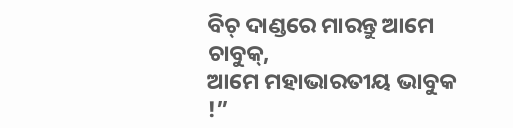ବିଚ୍ ଦାଣ୍ଡରେ ମାରନ୍ତୁ ଆମେ ଚାବୁକ୍,
ଆମେ ମହାଭାରତୀୟ ଭାବୁକ !”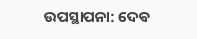ଉପସ୍ଥାପନା: ଦେଵ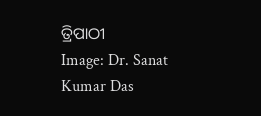ତ୍ରିପାଠୀ
Image: Dr. Sanat Kumar Das